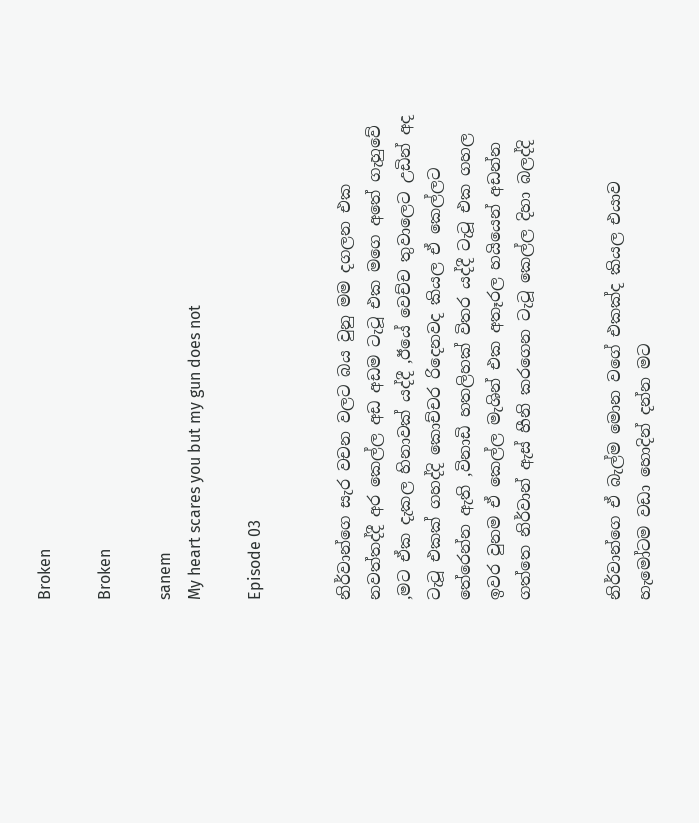Broken

Broken

sanem
My heart scares you but my gun does not

Episode 03


නිර්වාන්ගෙ සැර වචන වලට බය වුනු මම දගලන එක නවත්තද්දී අර කෙල්ල අඩ අඩම ටැටූ එක මගෙ අතේ ගැහුවේ ,මට ඒක දැකල හිනාවක් යද්දී ,ඊයේ වෙච්ච තුවාලෙට උඩින් අද ටැටූ එකක් ගහද්දි කොච්චර රිදෙනවද කියල ඒ කෙල්ලට තේරෙන්න ඇති ,විනාඩි හතලිහක් විතර යද්දී ටැටූ එක ගහල ඉවර වුනම ඒ කෙල්ල මැශින් එක අතෑරල හයියෙන් අඩන්න ගත්තෙ නිර්වාන් ඇස් හීනි කරගෙන ටැටූ කෙල්ල දිහා බලද්දි


නිර්වාන්ගෙ ඒ බැල්ම මොන වගේ එකක්ද කියල එයාව හැමෝටම වඩා හොදින් දන්න මට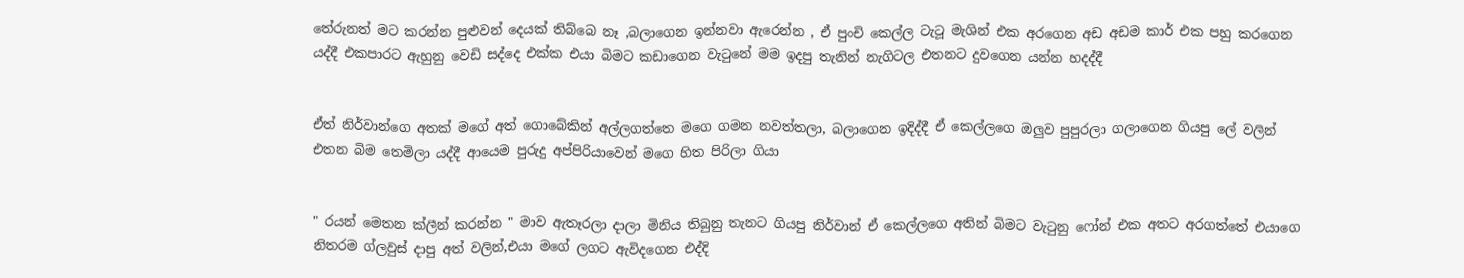තේරුනත් මට කරන්න පුළුවන් දෙයක් තිබ්බෙ නෑ ,බලාගෙන ඉන්නවා ඇරෙන්න , ඒ පුංචි කෙල්ල ටැටූ මැශින් එක අරගෙන අඩ අඩම කාර් එක පහු කරගෙන යද්දී එකපාරට ඇහුනු වෙඩි සද්දෙ එක්ක එයා බිමට කඩාගෙන වැටුනේ මම ඉදපු තැනින් නැගිටල එතනට දුවගෙන යන්න හදද්දී


ඒත් නිර්වාන්ගෙ අතක් මගේ අත් ගොබේකින් අල්ලගත්තෙ මගෙ ගමන නවත්තලා, බලාගෙන ඉදිද්දී ඒ කෙල්ලගෙ ඔලුව පුපුරලා ගලාගෙන ගියපු ලේ වලින් එතන බිම තෙමිලා යද්දී ආයෙම පුරුදු අප්පිරියාවෙන් මගෙ හිත පිරිලා ගියා


" රයන් මෙතන ක්ලීන් කරන්න " මාව ඇතෑරලා දාලා මිනිය තිබුනු තැනට ගියපු නිර්වාන් ඒ කෙල්ලගෙ අතින් බිමට වැටුනු ෆෝන් එක අතට අරගත්තේ එයාගෙ නිතරම ග්ලවුස් දාපු අත් වලින්,එයා මගේ ලගට ඇවිදගෙන එද්දි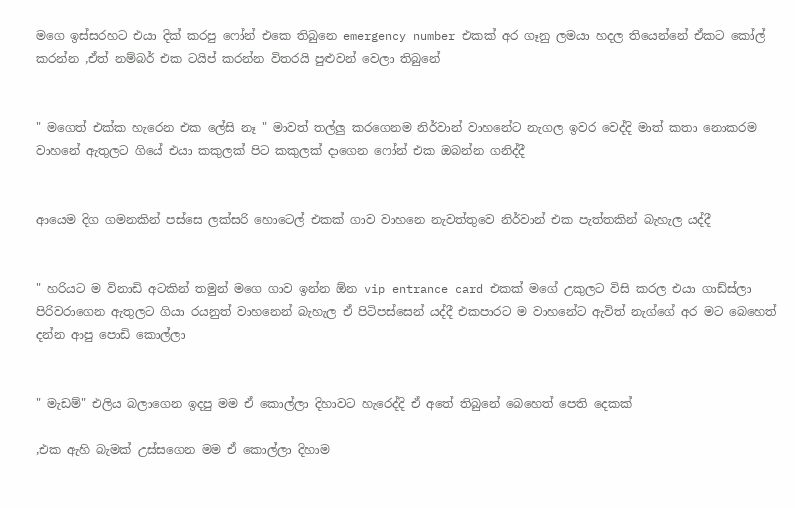මගෙ ඉස්සරහට එයා දික් කරපු ෆෝන් එකෙ තිබුනෙ emergency number එකක් අර ගෑනු ලමයා හදල තියෙන්නේ ඒකට කෝල් කරන්න ,ඒත් නම්බර් එක ටයිප් කරන්න විතරයි පුළුවන් වෙලා තිබුනේ


" මගෙත් එක්ක හැරෙන එක ලේසි නෑ " මාවත් තල්ලු කරගෙනම නිර්වාන් වාහනේට නැගල ඉවර වෙද්දි මාත් කතා නොකරම වාහනේ ඇතුලට ගියේ එයා කකුලක් පිට කකුලක් දාගෙන ෆෝන් එක ඔබන්න ගනිද්දී


ආයෙම දිග ගමනකින් පස්සෙ ලක්සරි හොටෙල් එකක් ගාව වාහනෙ නැවත්තුවෙ නිර්වාන් එක පැත්තකින් බැහැල යද්දී


" හරියට ම විනාඩි අටකින් තමුන් මගෙ ගාව ඉන්න ඕන vip entrance card එකක් මගේ උකුලට විසි කරල එයා ගාඩ්ස්ලා පිරිවරාගෙන ඇතුලට ගියා රයනුත් වාහනෙන් බැහැල ඒ පිටිපස්සෙන් යද්දී එකපාරට ම වාහනේට ඇවිත් නැග්ගේ අර මට බෙහෙත් දන්න ආපු පොඩි කොල්ලා


" මැඩම්" එලිය බලාගෙන ඉදපු මම ඒ කොල්ලා දිහාවට හැරෙද්දි ඒ අතේ තිබුනේ බෙහෙත් පෙති දෙකක්

,එක ඇහි බැමක් උස්සගෙන මම ඒ කොල්ලා දිහාම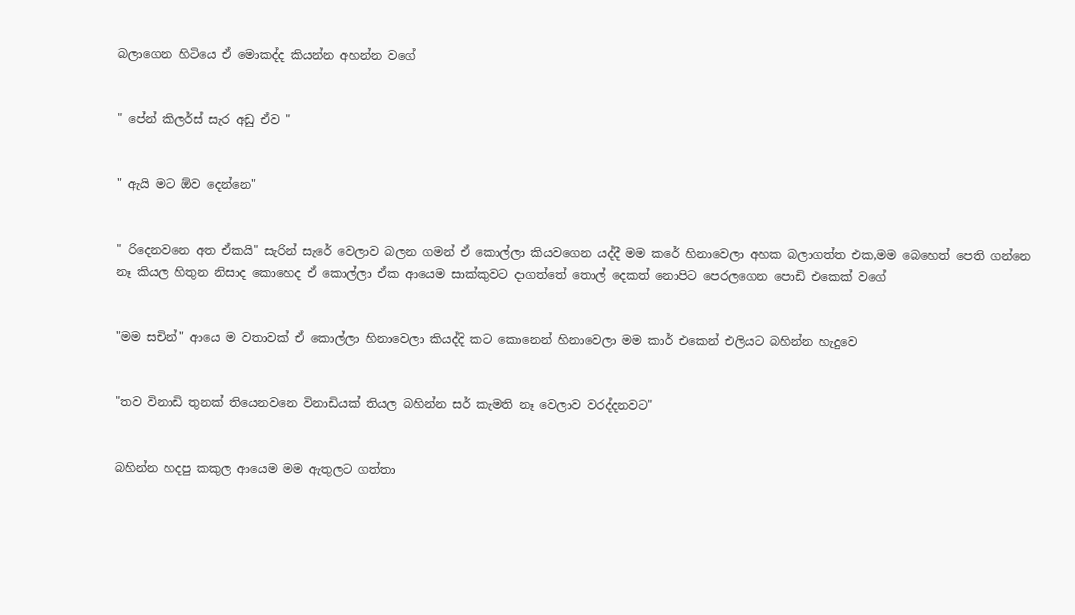බලාගෙන හිටියෙ ඒ මොකද්ද කියන්න අහන්න වගේ


" පේන් කිලර්ස් සැර අඩු ඒව "


" ඇයි මට ඕව දෙන්නෙ"


" රිදෙනවනෙ අත ඒකයි" සැරින් සැරේ වෙලාව බලන ගමන් ඒ කොල්ලා කියවගෙන යද්දී මම කරේ හිනාවෙලා අහක බලාගත්ත එක,මම බෙහෙත් පෙති ගන්නෙ නෑ කියල හිතුන නිසාද කොහෙද ඒ කොල්ලා ඒක ආයෙම සාක්කුවට දාගත්තේ තොල් දෙකත් නොපිට පෙරලගෙන පොඩි එකෙක් වගේ


"මම සචින්" ආයෙ ම වතාවක් ඒ කොල්ලා හිනාවෙලා කියද්දි කට කොනෙන් හිනාවෙලා මම කාර් එකෙන් එලියට බහින්න හැදුවෙ


"තව විනාඩි තුනක් තියෙනවනෙ විනාඩියක් තියල බහින්න සර් කැමති නෑ වෙලාව වරද්දනවට"


බහින්න හදපු කකුල ආයෙම මම ඇතුලට ගත්තා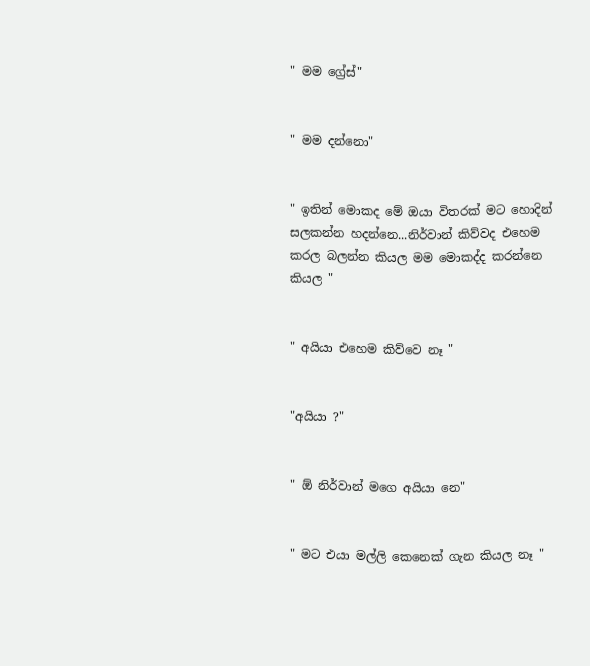" මම ග්‍රේස්"


" මම දන්නො"


" ඉතින් මොකද මේ ඔයා විතරක් මට හොදින් සලකන්න හදන්නෙ...නිර්වාන් කිව්වද එහෙම කරල බලන්න කියල මම මොකද්ද කරන්නෙ කියල "


" අයියා එහෙම කිව්වෙ නෑ "


"අයියා ?"


" ඕ නිර්වාන් මගෙ අයියා නෙ"


" මට එයා මල්ලි කෙනෙක් ගැන කියල නෑ "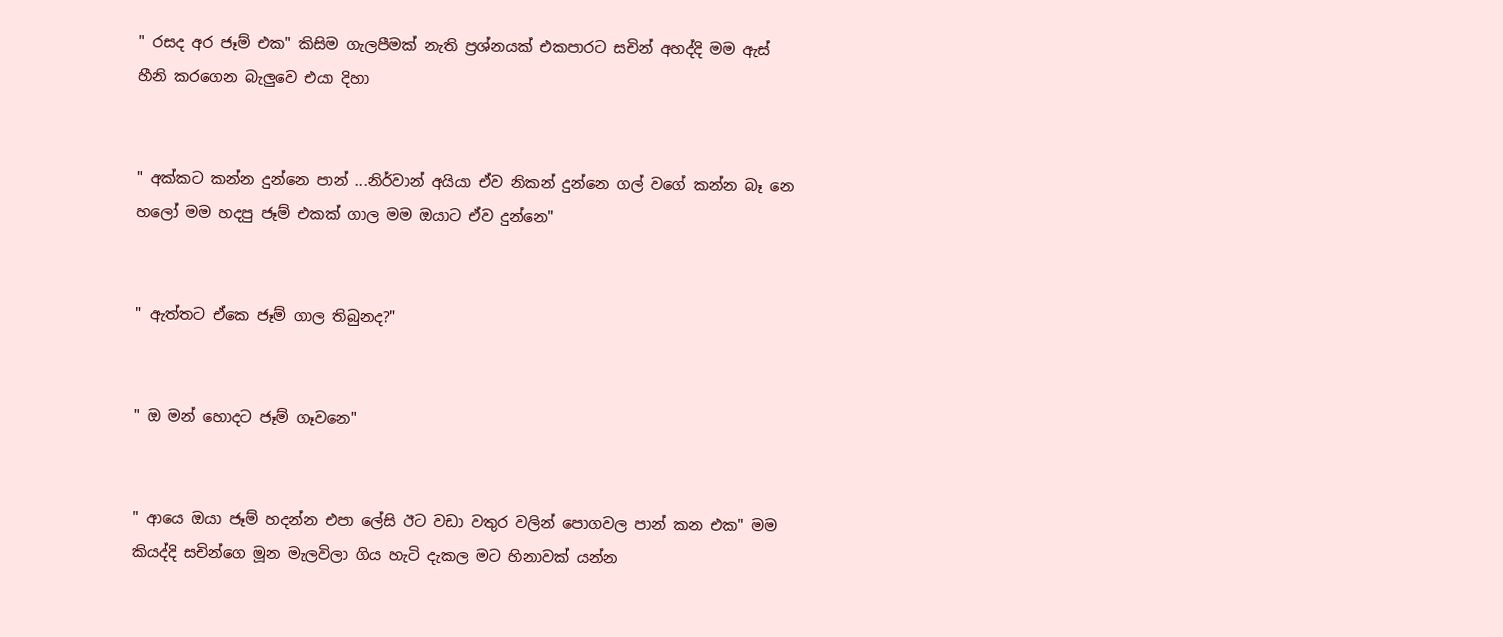" රසද අර ජෑම් එක" කිසිම ගැලපීමක් නැති ප්‍රශ්නයක් එකපාරට සචින් අහද්දි මම ඇස් හීනි කරගෙන බැලුවෙ එයා දිහා


" අක්කට කන්න දුන්නෙ පාන් ...නිර්වාන් අයියා ඒව නිකන් දුන්නෙ ගල් වගේ කන්න බෑ නෙ හලෝ මම හදපු ජෑම් එකක් ගාල මම ඔයාට ඒව දුන්නෙ"


" ඇත්තට ඒකෙ ජෑම් ගාල තිබුනද?"


" ඔ මන් හොදට ජෑම් ගෑවනෙ"


" ආයෙ ඔයා ජෑම් හදන්න එපා ලේසි ඊට වඩා වතුර වලින් පොගවල පාන් කන එක" මම කියද්දි සචින්ගෙ මූන මැලවිලා ගිය හැටි දැකල මට හිනාවක් යන්න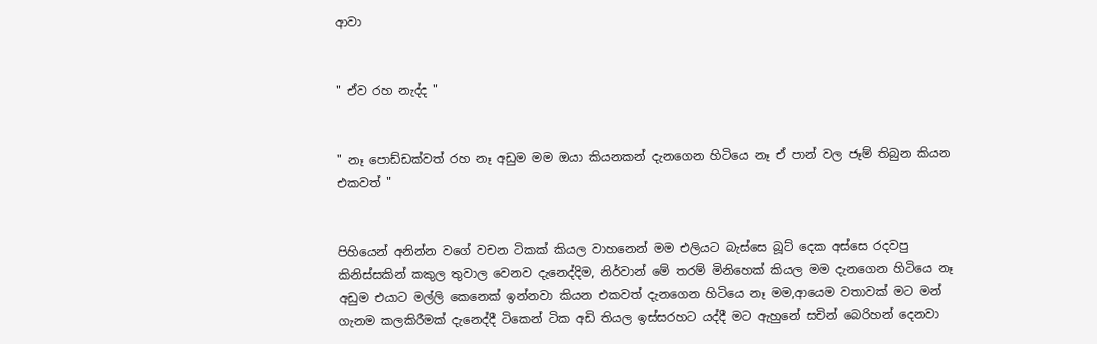ආවා


" ඒව රහ නැද්ද "


" නෑ පොඩ්ඩක්වත් රහ නෑ අඩුම මම ඔයා කියනකන් දැනගෙන හිටියෙ නෑ ඒ පාන් වල ජෑම් තිබුන කියන එකවත් "


පිහියෙන් අනින්න වගේ වචන ටිකක් කියල වාහනෙන් මම එලියට බැස්සෙ බූට් දෙක අස්සෙ රදවපු කිනිස්සකින් කකුල තුවාල වෙනව දැනෙද්දිම, නිර්වාන් මේ තරම් මිනිහෙක් කියල මම දැනගෙන හිටියෙ නෑ අඩුම එයාට මල්ලි කෙනෙක් ඉන්නවා කියන එකවත් දැනගෙන හිටියෙ නෑ මම,ආයෙම වතාවක් මට මන් ගැනම කලකිරීමක් දැනෙද්දී ටිකෙන් ටික අඩි තියල ඉස්සරහට යද්දී මට ඇහුනේ සචින් බෙරිහන් දෙනවා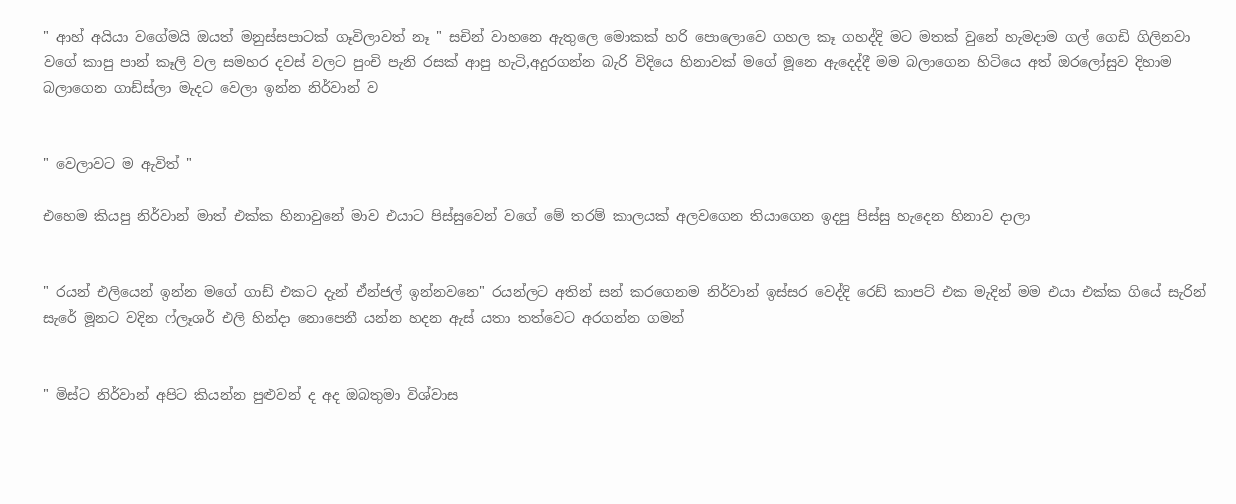" ආහ් අයියා වගේමයි ඔයත් මනුස්සපාටක් ගෑවිලාවත් නෑ " සචින් වාහනෙ ඇතුලෙ මොකක් හරි පොලොවෙ ගහල කෑ ගහද්දි මට මතක් වුනේ හැමදාම ගල් ගෙඩි ගිලිනවා වගේ කාපු පාන් කෑලි වල සමහර දවස් වලට පුංචි පැනි රසක් ආපු හැටි,අදුරගන්න බැරි විදියෙ හිනාවක් මගේ මූනෙ ඇදෙද්දී මම බලාගෙන හිටියෙ අත් ඔරලෝසුව දිහාම බලාගෙන ගාඩ්ස්ලා මැදට වෙලා ඉන්න නිර්වාන් ව


" වෙලාවට ම ඇවිත් "

එහෙම කියපු නිර්වාන් මාත් එක්ක හිනාවුනේ මාව එයාට පිස්සුවෙන් වගේ මේ තරම් කාලයක් අලවගෙන තියාගෙන ඉදපු පිස්සු හැදෙන හිනාව දාලා


" රයන් එලියෙන් ඉන්න මගේ ගාඩ් එකට දැන් ඒන්ජල් ඉන්නවනෙ" රයන්ලට අතින් සන් කරගෙනම නිර්වාන් ඉස්සර වෙද්දි රෙඩ් කාපට් එක මැදින් මම එයා එක්ක ගියේ සැරින් සැරේ මූනට වදින ෆ්ලෑශර් එලි හින්දා නොපෙනී යන්න හදන ඇස් යතා තත්වෙට අරගන්න ගමන්


" මිස්ට නිර්වාන් අපිට කියන්න පුළුවන් ද අද ඔබතුමා විශ්වාස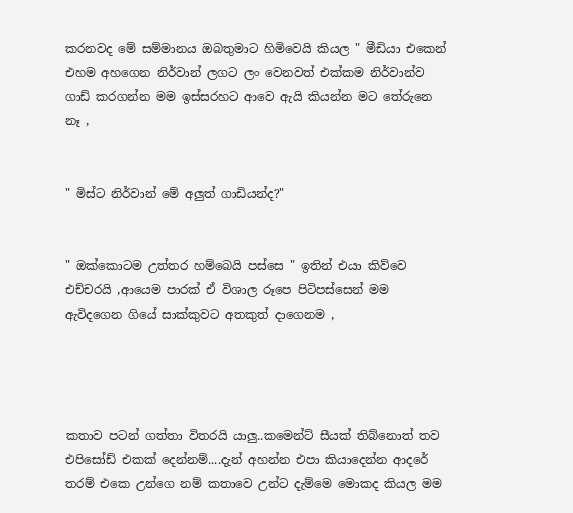කරනවද මේ සම්මානය ඔබතුමාට හිමිවෙයි කියල " මීඩියා එකෙන් එහම අහගෙන නිර්වාන් ලගට ලං වෙනවත් එක්කම නිර්වාන්ව ගාඩ් කරගන්න මම ඉස්සරහට ආවෙ ඇයි කියන්න මට තේරුනෙ නෑ ,


" මිස්ට නිර්වාන් මේ අලුත් ගාඩියන්ද?"


" ඔක්කොටම උත්තර හම්බෙයි පස්සෙ " ඉතින් එයා කිව්වෙ එච්චරයි ,ආයෙම පාරක් ඒ විශාල රූපෙ පිටිපස්සෙන් මම ඇවිදගෙන ගියේ සාක්කුවට අතකුත් දාගෙනම ,




කතාව පටන් ගත්තා විතරයි යාලු..කමෙන්ට් සීයක් තිබ්නොත් තව එපිසෝඩ් එකක් දෙන්නම්....දැන් අහන්න එපා කියාදෙන්න ආදරේ තරම් එකෙ උන්ගෙ නම් කතාවෙ උන්ට දැම්මෙ මොකද කියල මම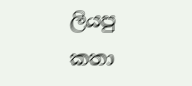ලියපු කතා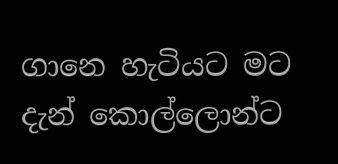ගානෙ හැටියට මට දැන් කොල්ලොන්ට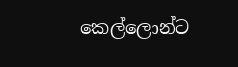කෙල්ලොන්ට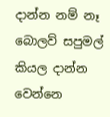දාන්න නම් නෑ බොලව් සපුමල් කියල දාන්න වෙන්නෙ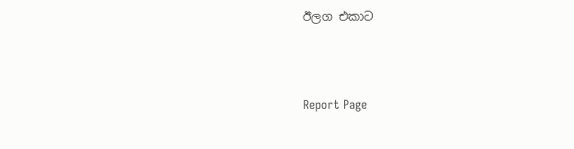ඊලග එකාට



Report Page